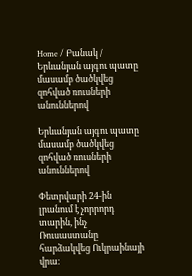Home / Բանակ / Երևանյան այգու պատը մասամբ ծածկվեց զոհված ռուսների անուններով

Երևանյան այգու պատը մասամբ ծածկվեց զոհված ռուսների անուններով

Փետրվարի 24-ին լրանում է չորրորդ տարին, ինչ Ռուսաստանը հարձակվեց Ուկրաինայի վրա։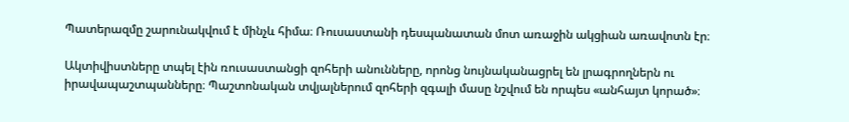Պատերազմը շարունակվում է մինչև հիմա։ Ռուսաստանի դեսպանատան մոտ առաջին ակցիան առավոտն էր։

Ակտիվիստները տպել էին ռուսաստանցի զոհերի անունները, որոնց նույնականացրել են լրագրողներն ու իրավապաշտպանները։ Պաշտոնական տվյալներում զոհերի զգալի մասը նշվում են որպես «անհայտ կորած»։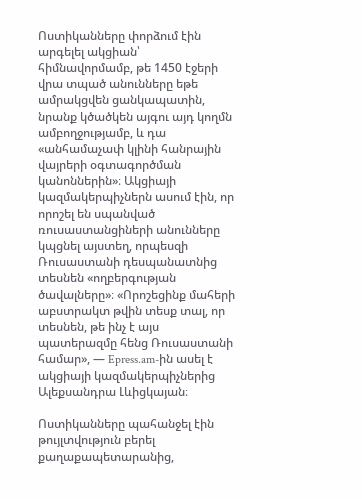Ոստիկանները փորձում էին արգելել ակցիան՝ հիմնավորմամբ, թե 1450 էջերի վրա տպած անունները եթե ամրակցվեն ցանկապատին, նրանք կծածկեն այգու այդ կողմն ամբողջությամբ, և դա «անհամաչափ կլինի հանրային վայրերի օգտագործման կանոններին»։ Ակցիայի կազմակերպիչներն ասում էին, որ որոշել են սպանված ռուսաստանցիների անունները կպցնել այստեղ, որպեսզի Ռուսաստանի դեսպանատնից տեսնեն «ողբերգության ծավալները»։ «Որոշեցինք մահերի աբստրակտ թվին տեսք տալ, որ տեսնեն, թե ինչ է այս պատերազմը հենց Ռուսաստանի համար», — Epress.am-ին ասել է ակցիայի կազմակերպիչներից Ալեքսանդրա Լևիցկայան։

Ոստիկանները պահանջել էին թույլտվություն բերել քաղաքապետարանից,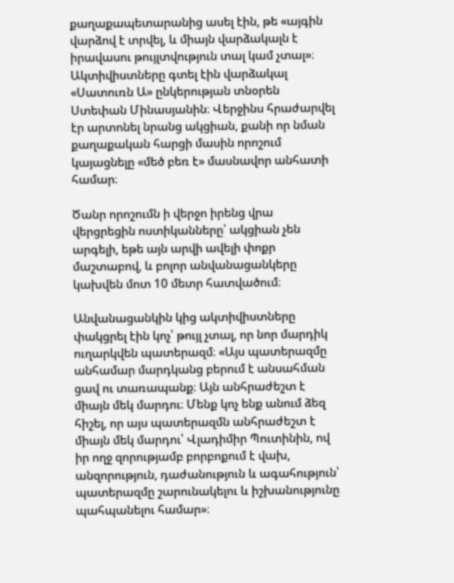քաղաքապետարանից ասել էին, թե «այգին վարձով է տրվել, և միայն վարձակալն է իրավասու թույլտվություն տալ կամ չտալ»։ Ակտիվիստները գտել էին վարձակալ «Սատուռն Ա» ընկերության տնօրեն Ստեփան Մինասյանին։ Վերջինս հրաժարվել էր արտոնել նրանց ակցիան, քանի որ նման քաղաքական հարցի մասին որոշում կայացնելը «մեծ բեռ է» մասնավոր անհատի համար։

Ծանր որոշումն ի վերջո իրենց վրա վերցրեցին ոստիկանները՝ ակցիան չեն արգելի, եթե այն արվի ավելի փոքր մաշտաբով, և բոլոր անվանացանկերը կախվեն մոտ 10 մետր հատվածում։

Անվանացանկին կից ակտիվիստները փակցրել էին կոչ՝ թույլ չտալ, որ նոր մարդիկ ուղարկվեն պատերազմ։ «Այս պատերազմը անհամար մարդկանց բերում է անսահման ցավ ու տառապանք։ Այն անհրաժեշտ է միայն մեկ մարդու։ Մենք կոչ ենք անում ձեզ հիշել, որ այս պատերազմն անհրաժեշտ է միայն մեկ մարդու՝ Վլադիմիր Պուտինին, ով իր ողջ զորությամբ բորբոքում է վախ, անզորություն, դաժանություն և ագահություն՝ պատերազմը շարունակելու և իշխանությունը պահպանելու համար»։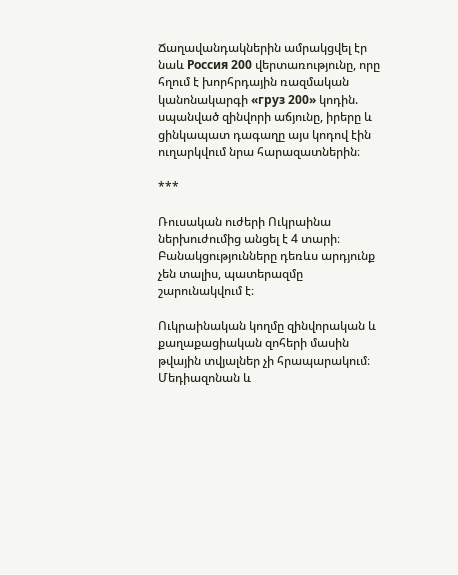Ճաղավանդակներին ամրակցվել էր նաև Россия 200 վերտառությունը, որը հղում է խորհրդային ռազմական կանոնակարգի «груз 200» կոդին. սպանված զինվորի աճյունը, իրերը և ցինկապատ դագաղը այս կոդով էին ուղարկվում նրա հարազատներին։

***

Ռուսական ուժերի Ուկրաինա ներխուժումից անցել է 4 տարի։ Բանակցությունները դեռևս արդյունք չեն տալիս, պատերազմը շարունակվում է։

Ուկրաինական կողմը զինվորական և քաղաքացիական զոհերի մասին թվային տվյալներ չի հրապարակում։ Մեդիազոնան և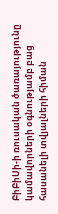ԲիԲիՍի-ի ռուսական ծառայությունը կամավորների օգնությամբ բաց հասանելի տվյալների հիման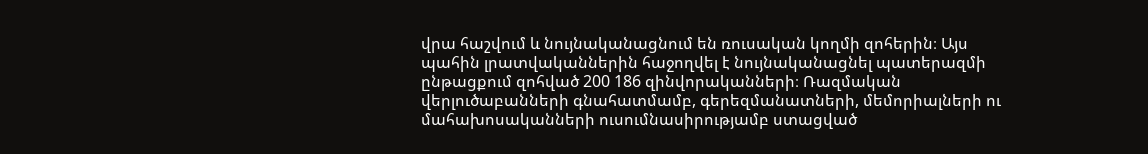վրա հաշվում և նույնականացնում են ռուսական կողմի զոհերին։ Այս պահին լրատվականներին հաջողվել է նույնականացնել պատերազմի ընթացքում զոհված 200 186 զինվորականների։ Ռազմական վերլուծաբանների գնահատմամբ, գերեզմանատների, մեմորիալների ու մահախոսականների ուսումնասիրությամբ ստացված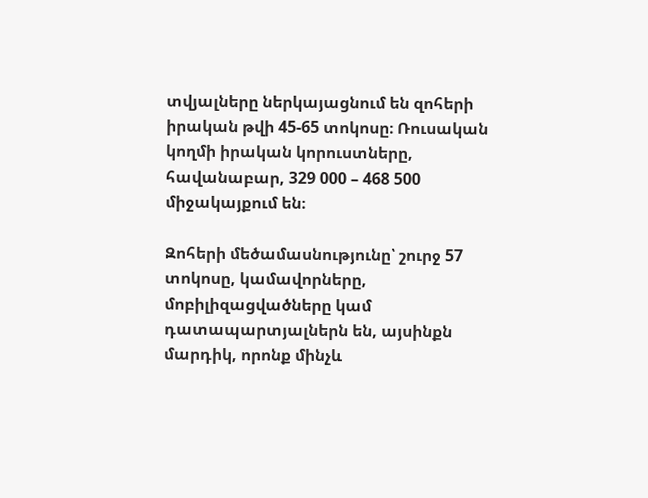տվյալները ներկայացնում են զոհերի իրական թվի 45-65 տոկոսը։ Ռուսական կողմի իրական կորուստները, հավանաբար, 329 000 – 468 500 միջակայքում են։

Զոհերի մեծամասնությունը՝ շուրջ 57 տոկոսը, կամավորները, մոբիլիզացվածները կամ դատապարտյալներն են, այսինքն մարդիկ, որոնք մինչև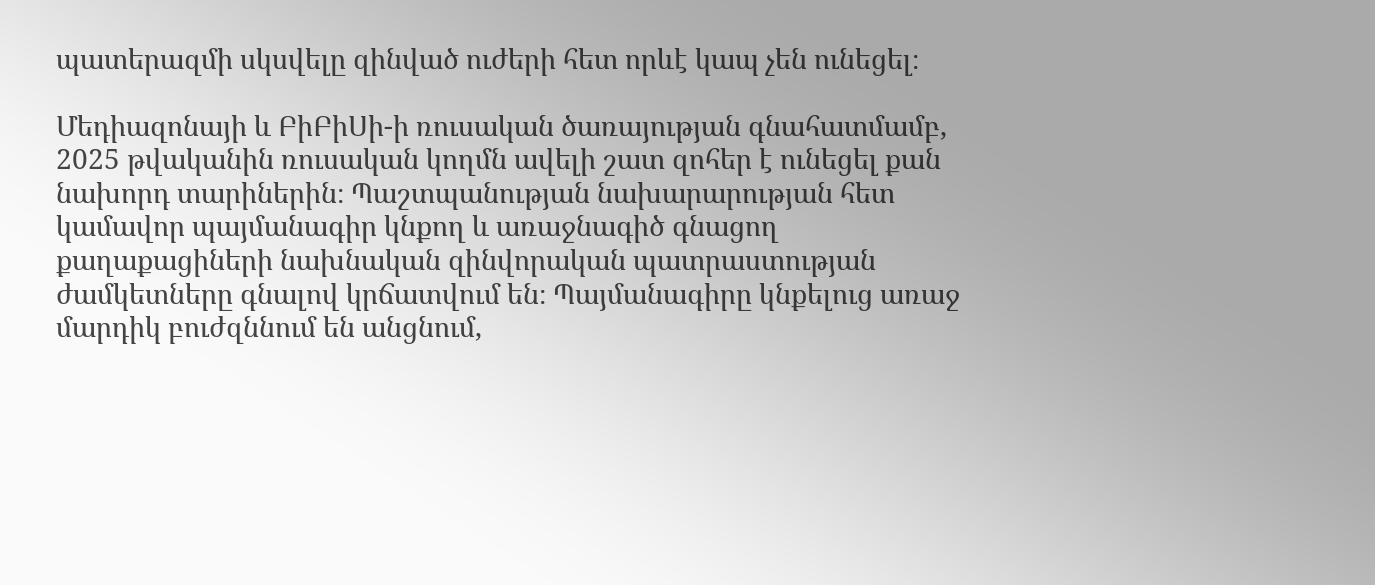պատերազմի սկսվելը զինված ուժերի հետ որևէ կապ չեն ունեցել։

Մեդիազոնայի և ԲիԲիՍի-ի ռուսական ծառայության գնահատմամբ, 2025 թվականին ռուսական կողմն ավելի շատ զոհեր է ունեցել քան նախորդ տարիներին։ Պաշտպանության նախարարության հետ կամավոր պայմանագիր կնքող և առաջնագիծ գնացող քաղաքացիների նախնական զինվորական պատրաստության ժամկետները գնալով կրճատվում են։ Պայմանագիրը կնքելուց առաջ մարդիկ բուժզննում են անցնում,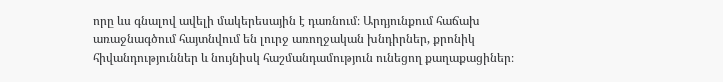որը ևս գնալով ավելի մակերեսային է դառնում։ Արդյունքում հաճախ առաջնագծում հայտնվում են լուրջ առողջական խնդիրներ, քրոնիկ հիվանդություններ և նույնիսկ հաշմանդամություն ունեցող քաղաքացիներ։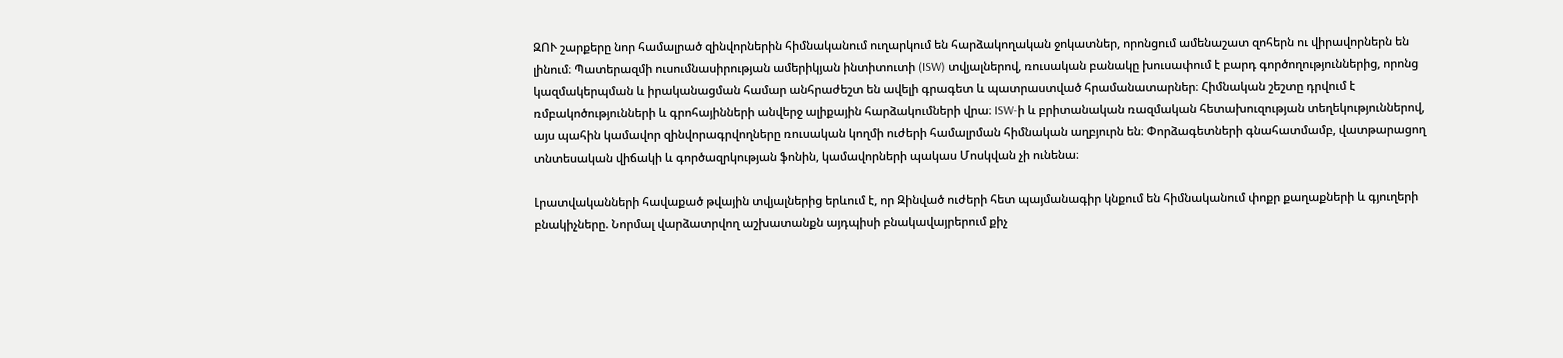ԶՈՒ շարքերը նոր համալրած զինվորներին հիմնականում ուղարկում են հարձակողական ջոկատներ, որոնցում ամենաշատ զոհերն ու վիրավորներն են լինում։ Պատերազմի ուսումնասիրության ամերիկյան ինտիտուտի (ISW) տվյալներով, ռուսական բանակը խուսափում է բարդ գործողություններից, որոնց կազմակերպման և իրականացման համար անհրաժեշտ են ավելի գրագետ և պատրաստված հրամանատարներ։ Հիմնական շեշտը դրվում է ռմբակոծությունների և գրոհայինների անվերջ ալիքային հարձակումների վրա։ ISW-ի և բրիտանական ռազմական հետախուզության տեղեկություններով, այս պահին կամավոր զինվորագրվողները ռուսական կողմի ուժերի համալրման հիմնական աղբյուրն են։ Փորձագետների գնահատմամբ, վատթարացող տնտեսական վիճակի և գործազրկության ֆոնին, կամավորների պակաս Մոսկվան չի ունենա։

Լրատվականների հավաքած թվային տվյալներից երևում է, որ Զինված ուժերի հետ պայմանագիր կնքում են հիմնականում փոքր քաղաքների և գյուղերի բնակիչները. Նորմալ վարձատրվող աշխատանքն այդպիսի բնակավայրերում քիչ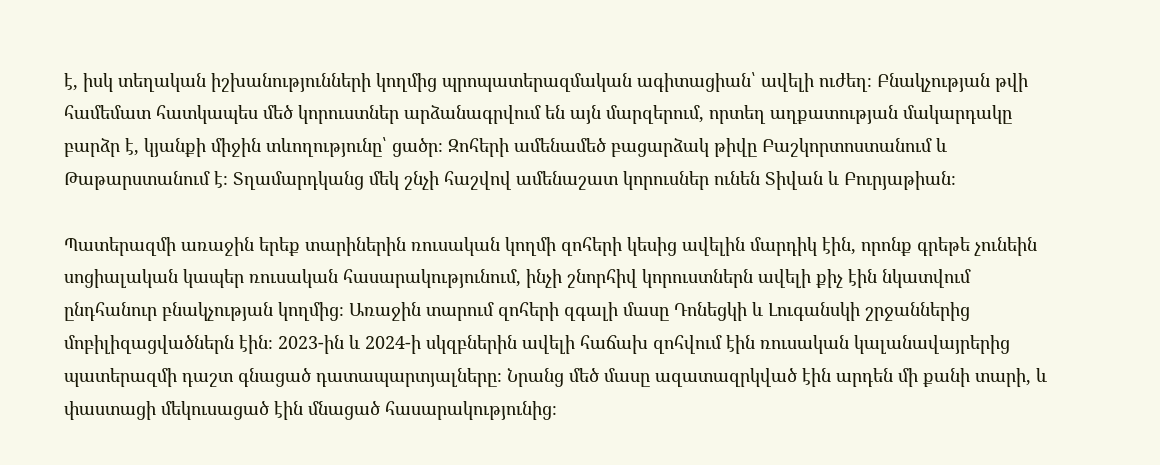է, իսկ տեղական իշխանությունների կողմից պրոպատերազմական ագիտացիան՝ ավելի ուժեղ։ Բնակչության թվի համեմատ հատկապես մեծ կորուստներ արձանագրվում են այն մարզերում, որտեղ աղքատության մակարդակը բարձր է, կյանքի միջին տևողությունը՝ ցածր։ Զոհերի ամենամեծ բացարձակ թիվը Բաշկորտոստանում և Թաթարստանում է։ Տղամարդկանց մեկ շնչի հաշվով ամենաշատ կորուսներ ունեն Տիվան և Բուրյաթիան։

Պատերազմի առաջին երեք տարիներին ռուսական կողմի զոհերի կեսից ավելին մարդիկ էին, որոնք գրեթե չունեին սոցիալական կապեր ռուսական հասարակությունում, ինչի շնորհիվ կորուստներն ավելի քիչ էին նկատվում ընդհանուր բնակչության կողմից։ Առաջին տարում զոհերի զգալի մասը Դոնեցկի և Լուգանսկի շրջաններից մոբիլիզացվածներն էին։ 2023-ին և 2024-ի սկզբներին ավելի հաճախ զոհվում էին ռուսական կալանավայրերից պատերազմի դաշտ գնացած դատապարտյալները։ Նրանց մեծ մասը ազատազրկված էին արդեն մի քանի տարի, և փաստացի մեկուսացած էին մնացած հասարակությունից։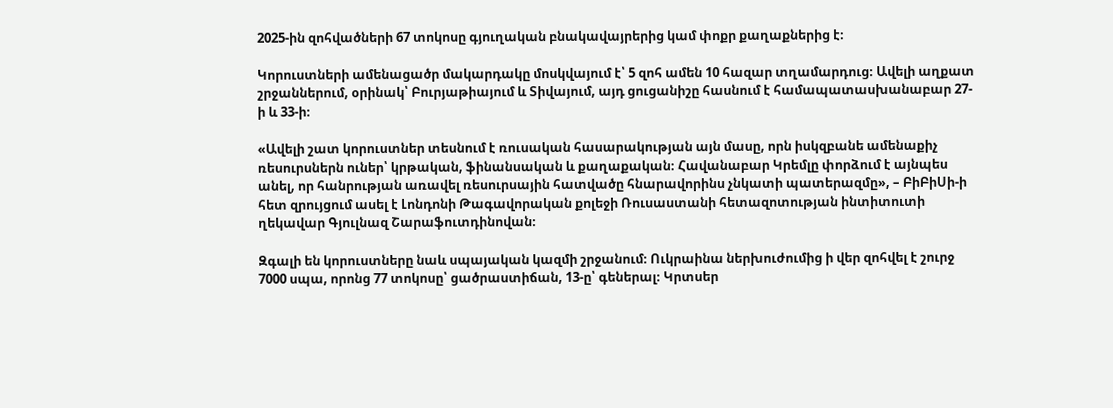2025-ին զոհվածների 67 տոկոսը գյուղական բնակավայրերից կամ փոքր քաղաքներից է։

Կորուստների ամենացածր մակարդակը մոսկվայում է՝ 5 զոհ ամեն 10 հազար տղամարդուց։ Ավելի աղքատ շրջաններում, օրինակ՝ Բուրյաթիայում և Տիվայում, այդ ցուցանիշը հասնում է համապատասխանաբար 27-ի և 33-ի։

«Ավելի շատ կորուստներ տեսնում է ռուսական հասարակության այն մասը, որն իսկզբանե ամենաքիչ ռեսուրսներն ուներ՝ կրթական, ֆինանսական և քաղաքական։ Հավանաբար Կրեմլը փորձում է այնպես անել, որ հանրության առավել ռեսուրսային հատվածը հնարավորինս չնկատի պատերազմը», – ԲիԲիՍի-ի հետ զրույցում ասել է Լոնդոնի Թագավորական քոլեջի Ռուսաստանի հետազոտության ինտիտուտի ղեկավար Գյուլնազ Շարաֆուտդինովան։

Զգալի են կորուստները նաև սպայական կազմի շրջանում։ Ուկրաինա ներխուժումից ի վեր զոհվել է շուրջ 7000 սպա, որոնց 77 տոկոսը՝ ցածրաստիճան, 13-ը՝ գեներալ։ Կրտսեր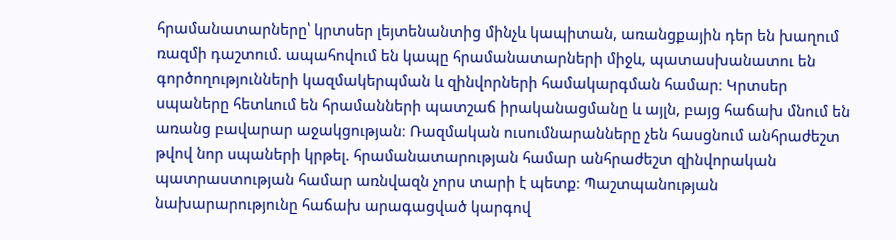հրամանատարները՝ կրտսեր լեյտենանտից մինչև կապիտան, առանցքային դեր են խաղում ռազմի դաշտում. ապահովում են կապը հրամանատարների միջև, պատասխանատու են գործողությունների կազմակերպման և զինվորների համակարգման համար։ Կրտսեր սպաները հետևում են հրամանների պատշաճ իրականացմանը և այլն, բայց հաճախ մնում են առանց բավարար աջակցության։ Ռազմական ուսումնարանները չեն հասցնում անհրաժեշտ թվով նոր սպաների կրթել. հրամանատարության համար անհրաժեշտ զինվորական պատրաստության համար առնվազն չորս տարի է պետք։ Պաշտպանության նախարարությունը հաճախ արագացված կարգով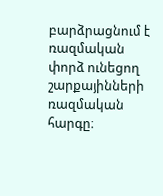բարձրացնում է ռազմական փորձ ունեցող շարքայինների ռազմական հարգը։